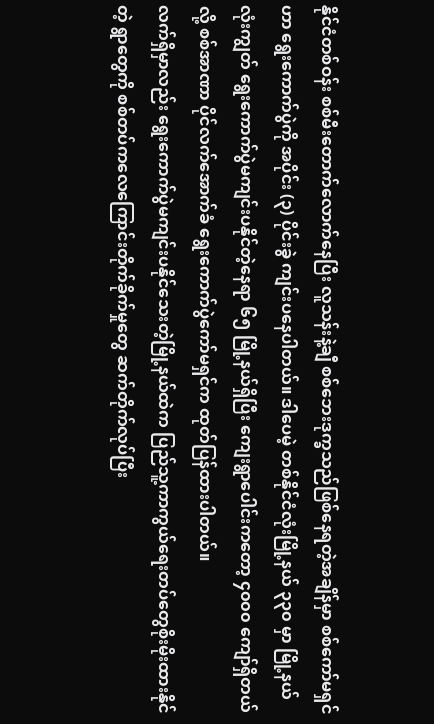နိုင်ငံတစ်ဝန်း စစ်မီးတောက်လောက်နေပြီး လူသန်းနဲ့ချီ စစ်ဘေးဒုက္ခသည်ဖြစ်နေရတဲ့အချိန်မှာ စစ်ကော်မရှင်ဟာ ရွေးကောက်ပွဲကို အပိုင်း (၃) ပိုင်းခွဲ ကျင်းပနေပါတယ်။ ဒါပေမဲ့ တစ်နိုင်ငံလုံးမြို့နယ် ၃၃၀ မှာ မြို့နယ်လုံးကျွတ် ရွေးကောက်ပွဲမကျင်းပနိုင်တဲ့နေရာ ၆၅ မြို့နယ်ရှိပြီး ကျေးရွာပေါင်းကတော့ ၄၀၀၀ ကျော်ရှိတယ်လို့ စစ်အာဏာ ပိုင်လက်အောက်ခံ ရွေးကောက်ပွဲကော်မရှင်က ထုတ်ပြန်ထားပါတယ်။
လက်ရှိမှာလည်း ရွေးကောက်ပွဲမကျင်းပနိုင်သေးတဲ့မြို့နယ်ထဲက ပြည်သူ့ကာကွယ်ရေးတပ်တွေစိုးမိုးထားနိုင်တဲ့ ရွာတွေကို စစ်တပ်ကလေကြောင်းတိုက်ခိုက်မှုတွေ ဆက်တိုက်လုပ်ပြီး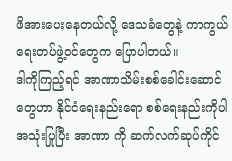ဖိအားပေးနေတယ်လို့ ဒေသခံတွေနဲ့ ကာကွယ်ရေးတပ်ဖွဲ့ဝင်တွေက ပြောပါတယ်။
ဒါကိုကြည့်ရင် အာဏာသိမ်းစစ်ခေါင်းဆောင်တွေဟာ နိုင်ငံရေးနည်းရော စစ်ရေးနည်းကိုပါအသုံးပြုပြီး အာဏာ ကို ဆက်လက်ဆုပ်ကိုင်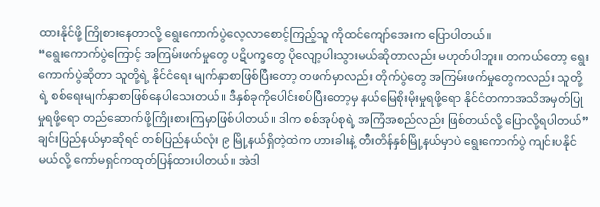ထားနိုင်ဖို့ ကြိုစားနေတာလို့ ရွေးကောက်ပွဲလေ့လာစောင့်ကြည့်သူ ကိုထင်ကျော်အေးက ပြောပါတယ်။
“ရွေးကောက်ပွဲကြောင့် အကြမ်းဖက်မှုတွေ ပဋိပက္ခတွေ ပိုလျော့ပါးသွားမယ်ဆိုတာလည်း မဟုတ်ပါဘူး။ တကယ်တော့ ရွေးကောက်ပွဲဆိုတာ သူတို့ရဲ့ နိုင်ငံရေး မျက်နှာစာဖြစ်ပြီးတော့ တဖက်မှာလည်း တိုက်ပွဲတွေ အကြမ်းဖက်မှုတွေကလည်း သူတို့ရဲ့ စစ်ရေးမျက်နှာစာဖြစ်နေပါသေးတယ်။ ဒီနှစ်ခုကိုပေါင်းစပ်ပြီးတော့မှ နယ်မြေစိုးမိုးမှုရဖို့ရော နိုင်ငံတကာအသိအမှတ်ပြုမှုရဖို့ရော တည်ဆောက်ဖို့ကြိုးစားကြမှာဖြစ်ပါတယ်။ ဒါက စစ်အုပ်စုရဲ့ အကြံအစည်လည်း ဖြစ်တယ်လို့ ပြောလို့ရပါတယ်”
ချင်းပြည်နယ်မှာဆိုရင် တစ်ပြည်နယ်လုံး ၉ မြို့နယ်ရှိတဲ့ထဲက ဟားခါးနဲ့ တီးတိန်နှစ်မြို့နယ်မှာပဲ ရွေးကောက်ပွဲ ကျင်းပနိုင်မယ်လို့ ကော်မရှင်ကထုတ်ပြန်ထားပါတယ်။ အဲဒါ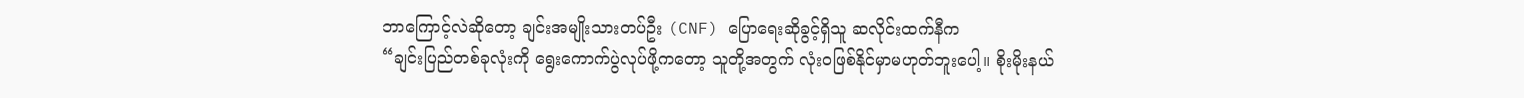ဘာကြောင့်လဲဆိုတော့ ချင်းအမျိုးသားတပ်ဦး (CNF) ပြောရေးဆိုခွင့်ရှိသူ ဆလိုင်းထက်နီက
“ချင်းပြည်တစ်ခုလုံးကို ရွေးကောက်ပွဲလုပ်ဖို့ကတော့ သူတို့အတွက် လုံး၀ဖြစ်နိုင်မှာမဟုတ်ဘူးပေါ့။ စိုးမိုးနယ်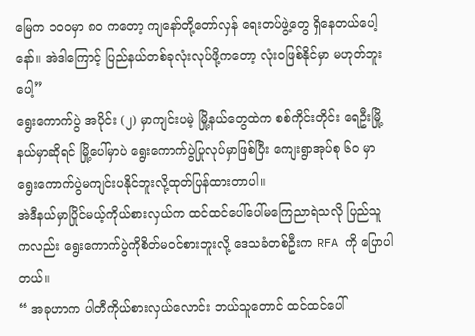မြေက ၁၀၀မှာ ၈၀ ကတော့ ကျနော်တို့တော်လှန် ရေးတပ်ဖွဲ့တွေ ရှိနေတယ်ပေါ့နော်။ အဲဒါကြောင့် ပြည်နယ်တစ်ခုလုံးလုပ်ဖို့ကတော့ လုံး၀ဖြစ်နိုင်မှာ မဟုတ်ဘူးပေါ့”
ရွေးကောက်ပွဲ အပိုင်း (၂) မှာကျင်းပမဲ့ မြို့နယ်တွေထဲက စစ်ကိုင်းတိုင်း ရေဦးမြို့နယ်မှာဆိုရင် မြို့ပေါ်မှာပဲ ရွေးကောက်ပွဲပြုလုပ်မှာဖြစ်ပြီး ကျေးရွာအုပ်စု ၆၀ မှာ ရွေးကောက်ပွဲမကျင်းပနိုင်ဘူးလို့ထုတ်ပြန်ထားတာပါ။
အဲဒီနယ်မှာပြိုင်မယ့်ကိုယ်စားလှယ်က ထင်ထင်ပေါ်ပေါ်မကြေညာရဲသလို ပြည်သူကလည်း ရွေးကောက်ပွဲကိုစိတ်မဝင်စားဘူးလို့ ဒေသခံတစ်ဦးက RFA ကို ပြောပါတယ်။
“ အခုဟာက ပါတီကိုယ်စားလှယ်လောင်း ဘယ်သူတောင် ထင်ထင်ပေါ်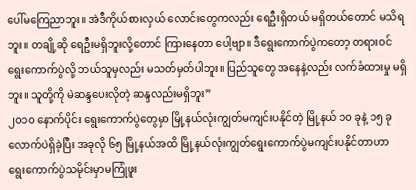ပေါ်မကြေညာဘူး။ အဲဒီကိုယ်စားလှယ် လောင်းတွေကလည်း ရေဦးရှိတယ် မရှိတယ်တောင် မသိရဘူး။ တချို့ဆို ရေဦးမရှိဘူးလို့တောင် ကြားနေတာ ပေါ့ဗျာ။ ဒီရွေးကောက်ပွဲကတော့ တရားဝင်ရွေးကောက်ပွဲလို့ ဘယ်သူမှလည်း မသတ်မှတ်ပါဘူး။ ပြည်သူတွေ အနေနဲ့လည်း လက်ခံထားမှု မရှိဘူး။ သူတို့ကို မဲဆန္ဒပေးလိုတဲ့ ဆန္ဒလည်းမရှိဘူး”
၂၀၁၀ နောက်ပိုင်း ရွေးကောက်ပွဲတွေမှာ မြို့နယ်လုံးကျွတ်မကျင်းပနိုင်တဲ့ မြို့နယ် ၁၀ ခုနဲ့ ၁၅ ခုလောက်ပဲရှိခဲ့ပြီး အခုလို ၆၅ မြို့နယ်အထိ မြို့နယ်လုံးကျွတ်ရွေးကောက်ပွဲမကျင်းပနိုင်တာဟာ ရွေးကောက်ပွဲသမိုင်းမှာမကြုံဖူး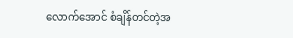လောက်အောင် စံချိန်တင်တဲ့အ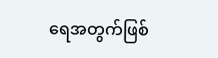ရေအတွက်ဖြစ်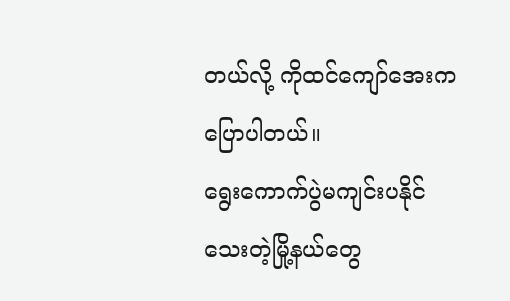တယ်လို့ ကိုထင်ကျော်အေးက ပြောပါတယ်။
ရွေးကောက်ပွဲမကျင်းပနိုင်သေးတဲ့မြို့နယ်တွေ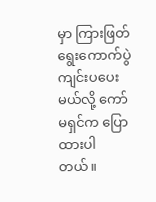မှာ ကြားဖြတ်ရွေးကောက်ပွဲကျင်းပပေးမယ်လို့ ကော်မရှင်က ပြောထားပါတယ်။